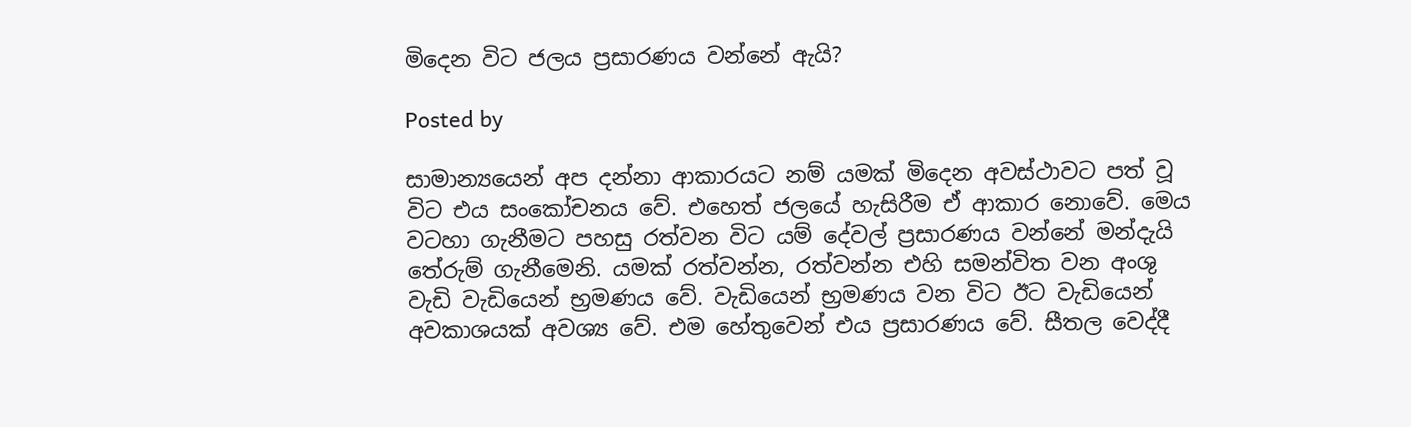මිදෙන විට ජලය ප්‍රසාරණය වන්නේ ඇයි?

Posted by

සාමාන්‍යයෙන් අප දන්නා ආකාරයට නම් යමක් මිදෙන අවස්ථාවට පත් වූ විට එය සංකෝචනය වේ. එහෙත් ජලයේ හැසිරීම ඒ ආකාර නොවේ. මෙය වටහා ගැනීමට පහසු රත්වන විට යම් දේවල් ප්‍රසාරණය වන්නේ මන්දැයි තේරුම් ගැනීමෙනි. යමක් රත්වන්න, රත්වන්න එහි සමන්විත වන අංශු වැඩි වැඩියෙන් භ්‍රමණය වේ. වැඩියෙන් භ්‍රමණය වන විට ඊට වැඩියෙන් අවකාශයක් අවශ්‍ය වේ. එම හේතුවෙන් එය ප්‍රසාරණය වේ. සීතල වෙද්දී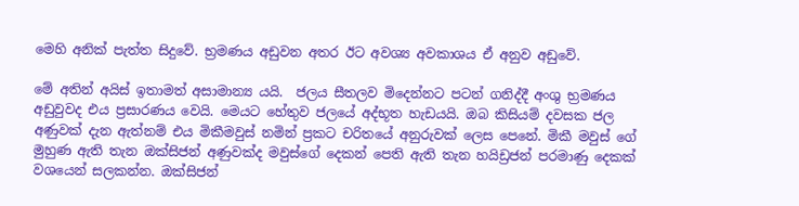මෙහි අනික් පැත්ත සිදුවේ. භ්‍රමණය අඩුවන අතර ඊට අවශ්‍ය අවකාශය ඒ අනුව අඩුවේ.

මේ අතින් අයිස් ඉතාමත් අසාමාන්‍ය යයි.  ජලය සීතලව මිදෙන්නට පටන් ගනිද්දී අංශු භ්‍රමණය අඩුවුවද එය ප්‍රසාරණය වෙයි. මෙයට හේතුව ජලයේ අද්භූත හැඩයයි. ඔබ කිසියම් දවසක ජල අණුවක් දැන ඇත්නම් එය මිකීමවුස් නමින් ප්‍රකට චරිතයේ අනුරුවක් ලෙස පෙනේ. මිකී මවුස් ගේ මුහුණ ඇති තැන ඔක්සිජන් අණුවක්ද මවුස්ගේ දෙකන් පෙති ඇති තැන හයිඩ්‍රජන් පරමාණු දෙකක් වශයෙන් සලකන්න. ඔක්සිජන්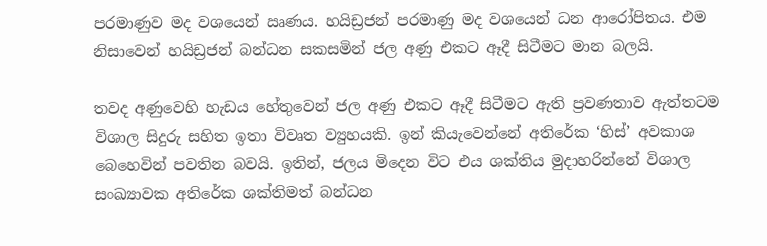පරමාණුව මද වශයෙන් ඍණය. හයිඩ්‍රජන් පරමාණු මද වශයෙන් ධන ආරෝපිතය. එම නිසාවෙන් හයිඩ්‍රජන් බන්ධන සකසමින් ජල අණු එකට ඈදී සිටීමට මාන බලයි.

තවද අණුවෙහි හැඩය හේතුවෙන් ජල අණු එකට ඈදී සිටීමට ඇති ප්‍රවණතාව ඇත්තටම විශාල සිදුරු සහිත ඉතා විවෘත ව්‍යුහයකි. ඉන් කියැවෙන්නේ අතිරේක ‘හිස්’ අවකාශ බෙහෙවින් පවතින බවයි. ඉතින්, ජලය මිදෙන විට එය ශක්තිය මුදාහරින්නේ විශාල සංඛ්‍යාවක අතිරේක ශක්තිමත් බන්ධන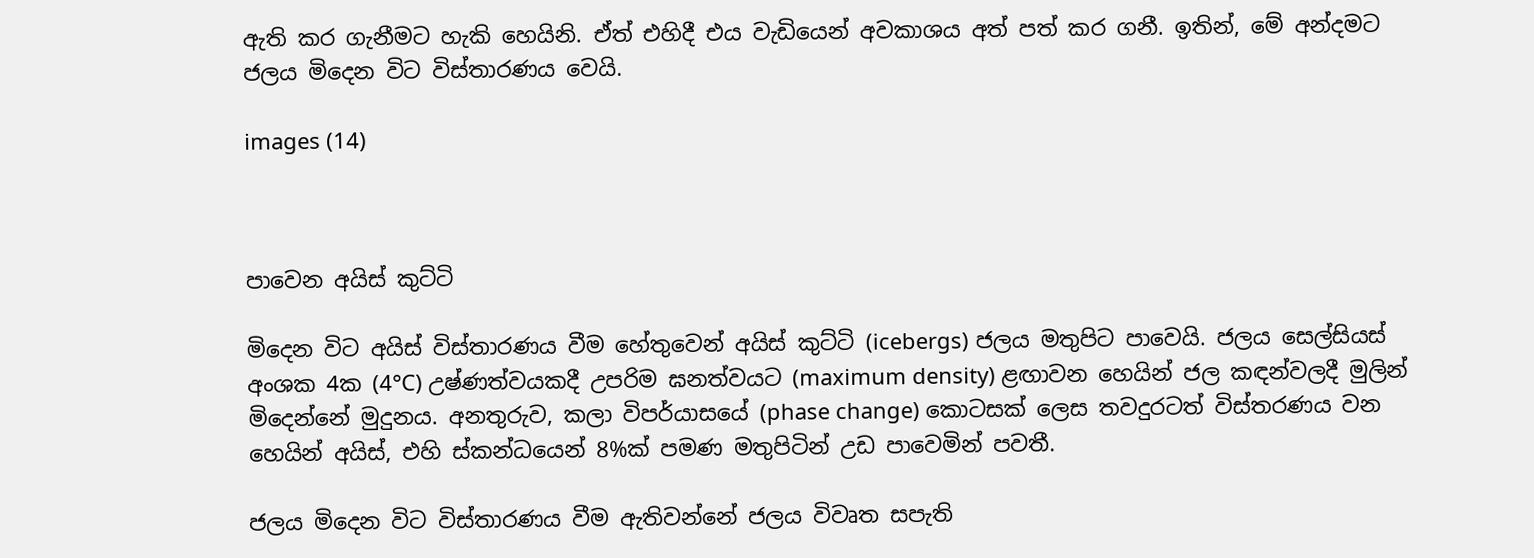ඇති කර ගැනීමට හැකි හෙයිනි. ඒත් එහිදී එය වැඩියෙන් අවකාශය අත් පත් කර ගනී. ඉතින්, මේ අන්දමට ජලය මිදෙන විට විස්තාරණය වෙයි.

images (14)



පාවෙන අයිස් කුට්ටි

මිදෙන විට අයිස් විස්තාරණය වීම හේතුවෙන් අයිස් කුට්ටි (icebergs) ජලය මතුපිට පාවෙයි. ජලය සෙල්සියස් අංශක 4ක (4°C) උෂ්ණත්වයකදී උපරිම ඝනත්වයට (maximum density) ළඟාවන හෙයින් ජල කඳන්වලදී මුලින් මිදෙන්නේ මුදුනය. අනතුරුව, කලා විපර්යාසයේ (phase change) කොටසක් ලෙස තවදුරටත් විස්තරණය වන හෙයින් අයිස්, එහි ස්කන්ධයෙන් 8%ක් පමණ මතුපිටින් උඩ පාවෙමින් පවතී.

ජලය මිදෙන විට විස්තාරණය වීම ඇතිවන්නේ ජලය විවෘත සපැති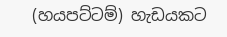(හයපට්ටම්) හැඩයකට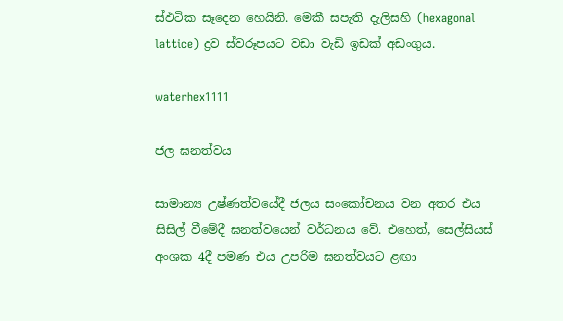ස්ඵටික සෑදෙන හෙයිනි. මෙකී සපැති දැලිසහි (hexagonal lattice) ද්‍රව ස්වරූපයට වඩා වැඩි ඉඩක් අඩංගුය.

waterhex1111

ජල ඝනත්වය

සාමාන්‍ය උෂ්ණත්වයේදී ජලය සංකෝචනය වන අතර එය සිසිල් වීමේදී ඝනත්වයෙන් වර්ධනය වේ. එහෙත්, සෙල්සියස් අංශක 4දී පමණ එය උපරිම ඝනත්වයට ළඟා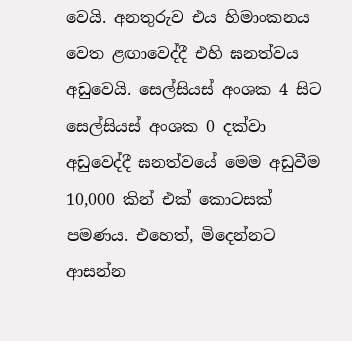වෙයි. අනතුරුව එය හිමාංකනය වෙත ළඟාවෙද්දී එහි ඝනත්වය අඩුවෙයි. සෙල්සියස් අංශක 4 සිට සෙල්සියස් අංශක 0 දක්වා අඩුවෙද්දී ඝනත්වයේ මෙම අඩුවීම 10,000 කින් එක් කොටසක් පමණය. එහෙත්, මිදෙන්නට ආසන්න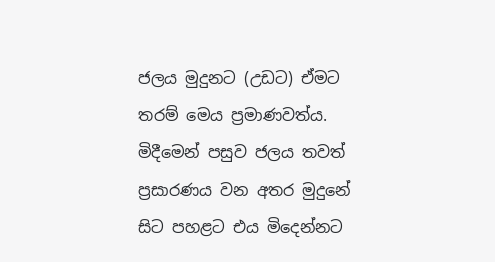ජලය මුදුනට (උඩට) ඒමට තරම් මෙය ප්‍රමාණවත්ය. මිදීමෙන් පසුව ජලය තවත් ප්‍රසාරණය වන අතර මුදුනේ සිට පහළට එය මිදෙන්නට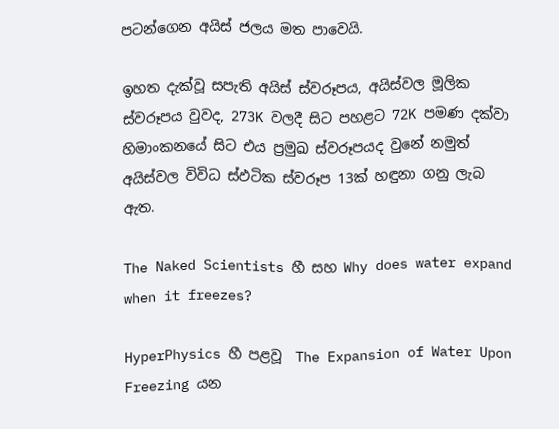පටන්ගෙන අයිස් ජලය මත පාවෙයි.

ඉහත දැක්වූ සපැති අයිස් ස්වරූපය, අයිස්වල මූලික ස්වරූපය වුවද, 273K වලදී සිට පහළට 72K පමණ දක්වා හිමාංකනයේ සිට එය ප්‍රමුඛ ස්වරූපයද වුනේ නමුත් අයිස්වල විවිධ ස්ඵටික ස්වරූප 13ක් හඳුනා ගනු ලැබ ඇත.

The Naked Scientists හී සහ Why does water expand when it freezes?

HyperPhysics හී පළවූ  The Expansion of Water Upon Freezing යන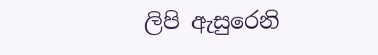ලිපි ඇසුරෙනි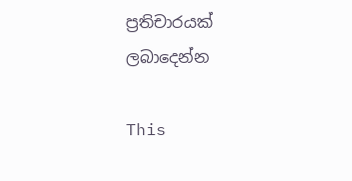ප්‍රතිචාරයක් ලබාදෙන්න

This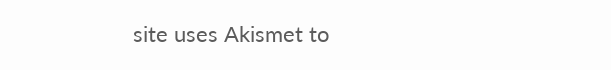site uses Akismet to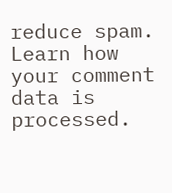reduce spam. Learn how your comment data is processed.